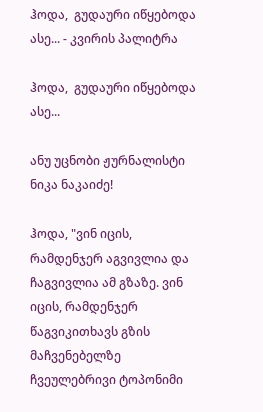ჰოდა,  გუდაური იწყებოდა ასე... - კვირის პალიტრა

ჰოდა,  გუდაური იწყებოდა ასე...

ანუ უცნობი ჟურნალისტი ნიკა ნაკაიძე!

ჰოდა, "ვინ იცის, რამდენჯერ აგვივლია და ჩაგვივლია ამ გზაზე. ვინ იცის, რამდენჯერ წაგვიკითხავს გზის მაჩვენებელზე ჩვეულებრივი ტოპონიმი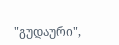"გუდაური",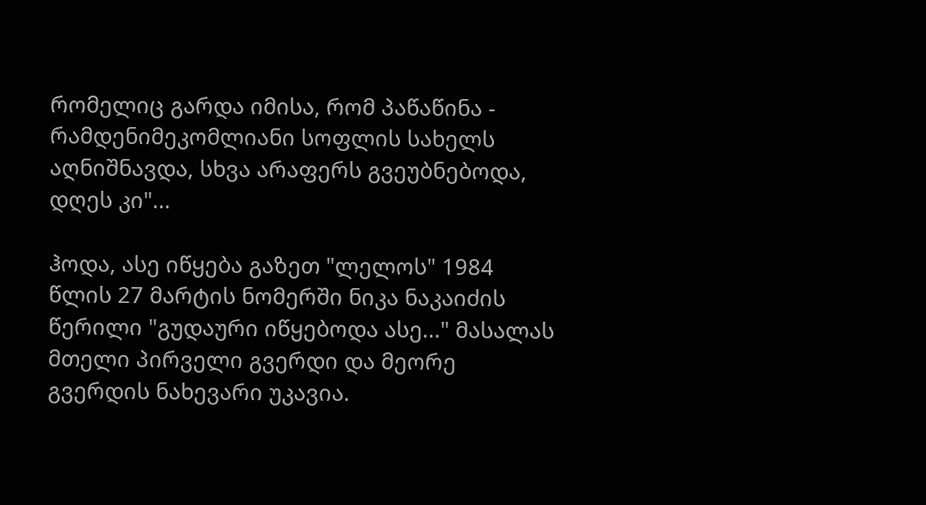რომელიც გარდა იმისა, რომ პაწაწინა - რამდენიმეკომლიანი სოფლის სახელს აღნიშნავდა, სხვა არაფერს გვეუბნებოდა, დღეს კი"...

ჰოდა, ასე იწყება გაზეთ "ლელოს" 1984 წლის 27 მარტის ნომერში ნიკა ნაკაიძის წერილი "გუდაური იწყებოდა ასე..." მასალას მთელი პირველი გვერდი და მეორე გვერდის ნახევარი უკავია.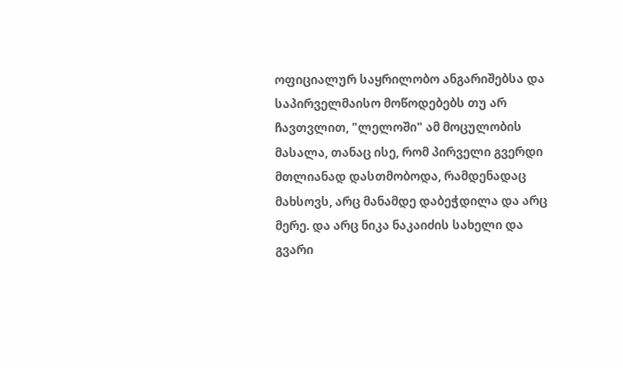ოფიციალურ საყრილობო ანგარიშებსა და საპირველმაისო მოწოდებებს თუ არ ჩავთვლით, "ლელოში" ამ მოცულობის მასალა, თანაც ისე, რომ პირველი გვერდი მთლიანად დასთმობოდა, რამდენადაც მახსოვს, არც მანამდე დაბეჭდილა და არც მერე. და არც ნიკა ნაკაიძის სახელი და გვარი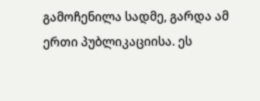გამოჩენილა სადმე, გარდა ამ ერთი პუბლიკაციისა. ეს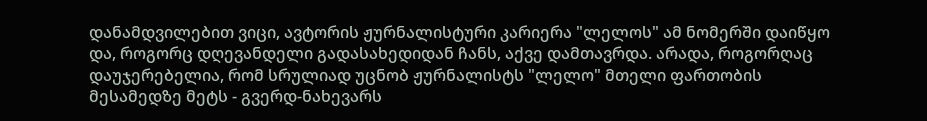დანამდვილებით ვიცი, ავტორის ჟურნალისტური კარიერა "ლელოს" ამ ნომერში დაიწყო და, როგორც დღევანდელი გადასახედიდან ჩანს, აქვე დამთავრდა. არადა, როგორღაც დაუჯერებელია, რომ სრულიად უცნობ ჟურნალისტს "ლელო" მთელი ფართობის მესამედზე მეტს - გვერდ-ნახევარს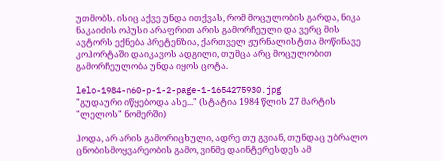უთმობს. ისიც აქვე უნდა ითქვას, რომ მოცულობის გარდა, ნიკა ნაკაიძის ოპუსი არაფრით არის გამორჩეული და ვერც მის ავტორს ექნება პრეტენზია, ქართველ ჟურნალისტთა მოწინავე კოჰორტაში დაიკავოს ადგილი, თუმცა არც მოცულობით გამორჩეულობა უნდა იყოს ცოტა.

lelo-1984-n60-p-1-2-page-1-1654275930.jpg
"გუდაური იწყებოდა ასე..." (სტატია 1984 წლის 27 მარტის "ლელოს" ნომერში)

ჰოდა, არ არის გამორიცხული, ადრე თუ გვიან, თუნდაც უბრალო ცნობისმოყვარეობის გამო, ვინმე დაინტერესდეს ამ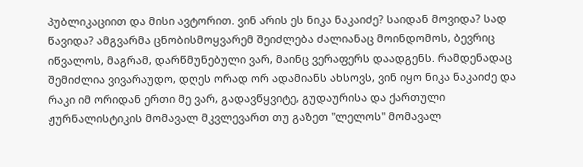პუბლიკაციით და მისი ავტორით. ვინ არის ეს ნიკა ნაკაიძე? საიდან მოვიდა? სად წავიდა? ამგვარმა ცნობისმოყვარემ შეიძლება ძალიანაც მოინდომოს, ბევრიც იწვალოს, მაგრამ, დარწმუნებული ვარ, მაინც ვერაფერს დაადგენს. რამდენადაც შემიძლია ვივარაუდო, დღეს ორად ორ ადამიანს ახსოვს, ვინ იყო ნიკა ნაკაიძე და რაკი იმ ორიდან ერთი მე ვარ, გადავწყვიტე, გუდაურისა და ქართული ჟურნალისტიკის მომავალ მკვლევართ თუ გაზეთ "ლელოს" მომავალ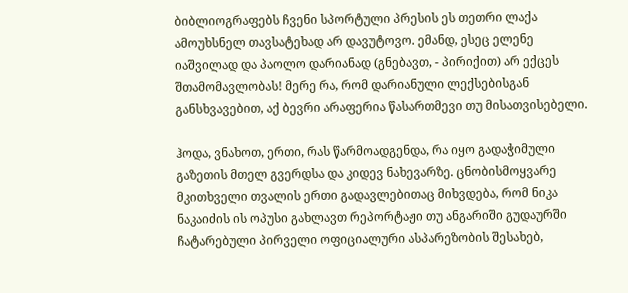ბიბლიოგრაფებს ჩვენი სპორტული პრესის ეს თეთრი ლაქა ამოუხსნელ თავსატეხად არ დავუტოვო. ემანდ, ესეც ელენე იაშვილად და პაოლო დარიანად (გნებავთ, - პირიქით) არ ექცეს შთამომავლობას! მერე რა, რომ დარიანული ლექსებისგან განსხვავებით, აქ ბევრი არაფერია წასართმევი თუ მისათვისებელი.

ჰოდა, ვნახოთ, ერთი, რას წარმოადგენდა, რა იყო გადაჭიმული გაზეთის მთელ გვერდსა და კიდევ ნახევარზე. ცნობისმოყვარე მკითხველი თვალის ერთი გადავლებითაც მიხვდება, რომ ნიკა ნაკაიძის ის ოპუსი გახლავთ რეპორტაჟი თუ ანგარიში გუდაურში ჩატარებული პირველი ოფიციალური ასპარეზობის შესახებ,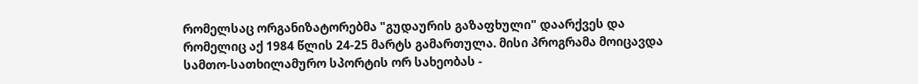რომელსაც ორგანიზატორებმა "გუდაურის გაზაფხული" დაარქვეს და რომელიც აქ 1984 წლის 24-25 მარტს გამართულა. მისი პროგრამა მოიცავდა სამთო-სათხილამურო სპორტის ორ სახეობას -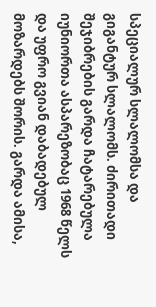სპეციალურ სლალომსა და გიგანტურ სლალომს. ძირითადი შეჯიბრების გარდა ჩატარებულა იუნიორთა ასპარეზობაც 1968 წელს და უფრო გვიან დაბადებულ მოზარდებს შორის. გარდა ამისა,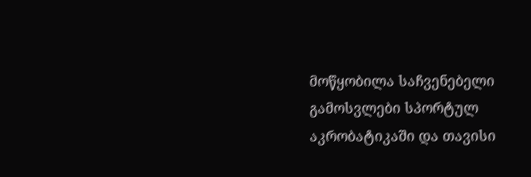მოწყობილა საჩვენებელი გამოსვლები სპორტულ აკრობატიკაში და თავისი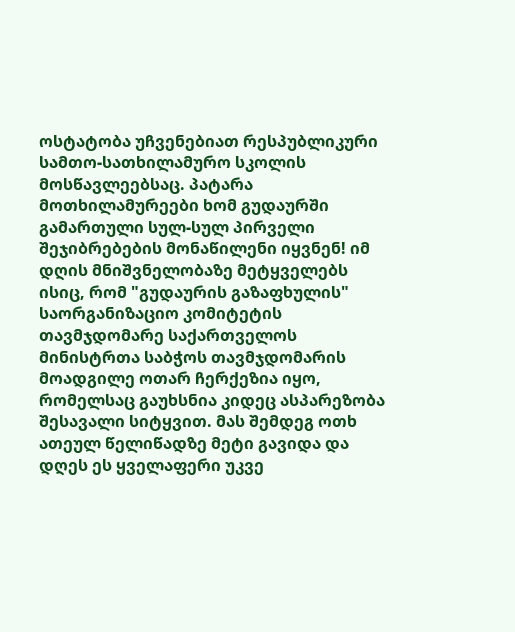ოსტატობა უჩვენებიათ რესპუბლიკური სამთო-სათხილამურო სკოლის მოსწავლეებსაც. პატარა მოთხილამურეები ხომ გუდაურში გამართული სულ-სულ პირველი შეჯიბრებების მონაწილენი იყვნენ! იმ დღის მნიშვნელობაზე მეტყველებს ისიც, რომ "გუდაურის გაზაფხულის" საორგანიზაციო კომიტეტის თავმჯდომარე საქართველოს მინისტრთა საბჭოს თავმჯდომარის მოადგილე ოთარ ჩერქეზია იყო, რომელსაც გაუხსნია კიდეც ასპარეზობა შესავალი სიტყვით. მას შემდეგ ოთხ ათეულ წელიწადზე მეტი გავიდა და დღეს ეს ყველაფერი უკვე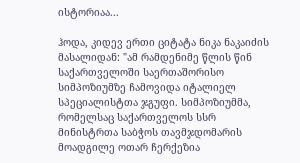ისტორიაა...

ჰოდა, კიდევ ერთი ციტატა ნიკა ნაკაიძის მასალიდან: "ამ რამდენიმე წლის წინ საქართველოში საერთაშორისო სიმპოზიუმზე ჩამოვიდა იტალიელ სპეციალისტთა ჯგუფი. სიმპოზიუმმა, რომელსაც საქართველოს სსრ მინისტრთა საბჭოს თავმჯდომარის მოადგილე ოთარ ჩერქეზია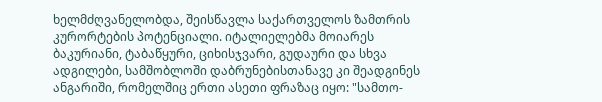ხელმძღვანელობდა, შეისწავლა საქართველოს ზამთრის კურორტების პოტენციალი. იტალიელებმა მოიარეს ბაკურიანი, ტაბაწყური, ციხისჯვარი, გუდაური და სხვა ადგილები, სამშობლოში დაბრუნებისთანავე კი შეადგინეს ანგარიში, რომელშიც ერთი ასეთი ფრაზაც იყო: "სამთო-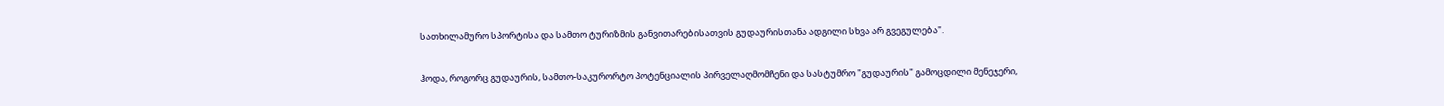სათხილამურო სპორტისა და სამთო ტურიზმის განვითარებისათვის გუდაურისთანა ადგილი სხვა არ გვეგულება".

ჰოდა, როგორც გუდაურის, სამთო-საკურორტო პოტენციალის პირველაღმომჩენი და სასტუმრო "გუდაურის" გამოცდილი მენეჯერი,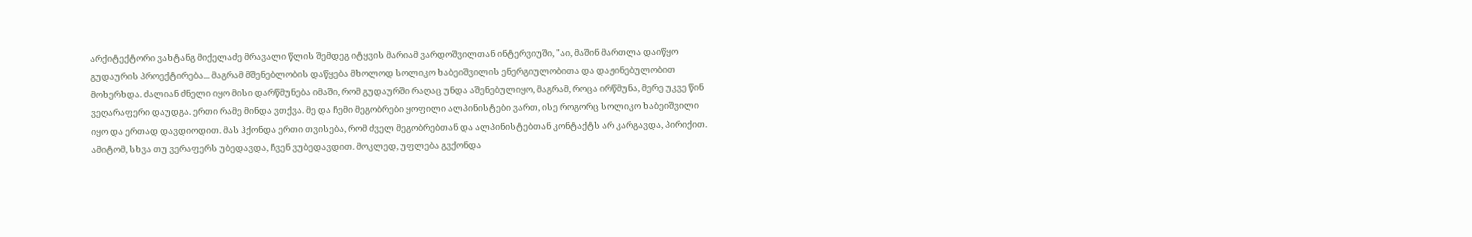არქიტექტორი ვახტანგ მიქელაძე მრავალი წლის შემდეგ იტყვის მარიამ ვარდოშვილთან ინტერვიუში, "აი, მაშინ მართლა დაიწყო გუდაურის პროექტირება... მაგრამ მშენებლობის დაწყება მხოლოდ სოლიკო ხაბეიშვილის ენერგიულობითა და დაჟინებულობით მოხერხდა. ძალიან ძნელი იყო მისი დარწმუნება იმაში, რომ გუდაურში რაღაც უნდა აშენებულიყო, მაგრამ, როცა ირწმუნა, მერე უკვე წინ ვეღარაფერი დაუდგა. ერთი რამე მინდა ვთქვა. მე და ჩემი მეგობრები ყოფილი ალპინისტები ვართ, ისე როგორც სოლიკო ხაბეიშვილი იყო და ერთად დავდიოდით. მას ჰქონდა ერთი თვისება, რომ ძველ მეგობრებთან და ალპინისტებთან კონტაქტს არ კარგავდა, პირიქით. ამიტომ, სხვა თუ ვერაფერს უბედავდა, ჩვენ ვუბედავდით. მოკლედ, უფლება გვქონდა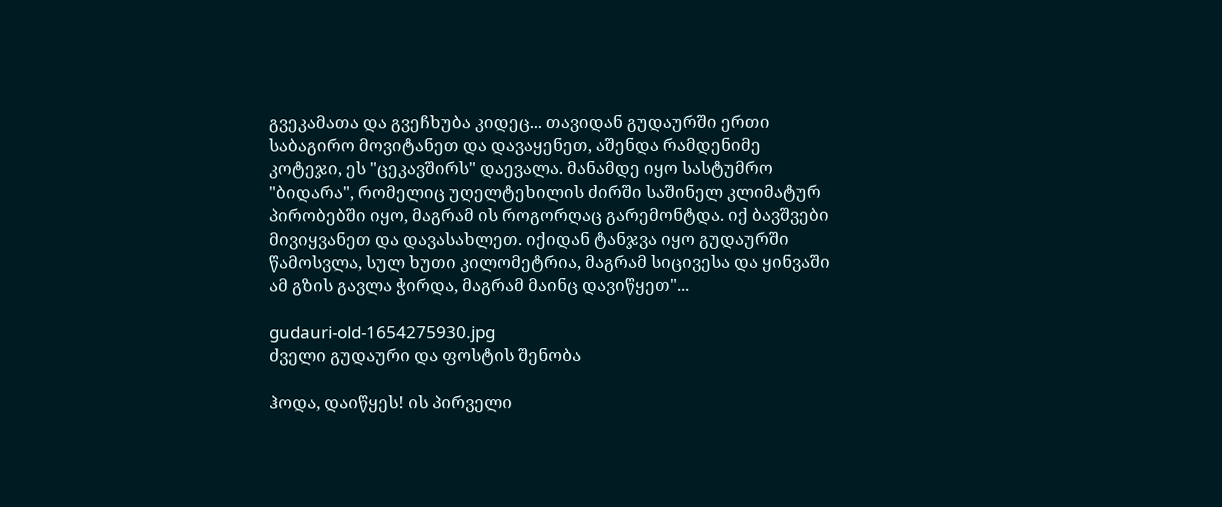გვეკამათა და გვეჩხუბა კიდეც... თავიდან გუდაურში ერთი საბაგირო მოვიტანეთ და დავაყენეთ, აშენდა რამდენიმე კოტეჯი, ეს "ცეკავშირს" დაევალა. მანამდე იყო სასტუმრო "ბიდარა", რომელიც უღელტეხილის ძირში საშინელ კლიმატურ პირობებში იყო, მაგრამ ის როგორღაც გარემონტდა. იქ ბავშვები მივიყვანეთ და დავასახლეთ. იქიდან ტანჯვა იყო გუდაურში წამოსვლა, სულ ხუთი კილომეტრია, მაგრამ სიცივესა და ყინვაში ამ გზის გავლა ჭირდა, მაგრამ მაინც დავიწყეთ"...

gudauri-old-1654275930.jpg
ძველი გუდაური და ფოსტის შენობა

ჰოდა, დაიწყეს! ის პირველი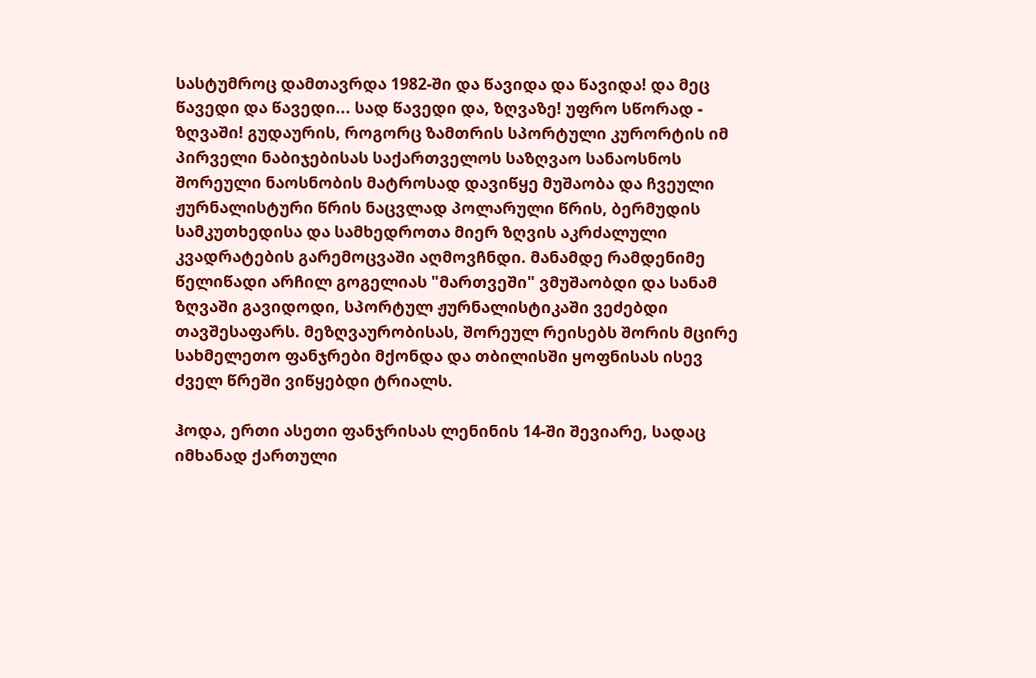სასტუმროც დამთავრდა 1982-ში და წავიდა და წავიდა! და მეც წავედი და წავედი... სად წავედი და, ზღვაზე! უფრო სწორად - ზღვაში! გუდაურის, როგორც ზამთრის სპორტული კურორტის იმ პირველი ნაბიჯებისას საქართველოს საზღვაო სანაოსნოს შორეული ნაოსნობის მატროსად დავიწყე მუშაობა და ჩვეული ჟურნალისტური წრის ნაცვლად პოლარული წრის, ბერმუდის სამკუთხედისა და სამხედროთა მიერ ზღვის აკრძალული კვადრატების გარემოცვაში აღმოვჩნდი. მანამდე რამდენიმე წელიწადი არჩილ გოგელიას "მართვეში" ვმუშაობდი და სანამ ზღვაში გავიდოდი, სპორტულ ჟურნალისტიკაში ვეძებდი თავშესაფარს. მეზღვაურობისას, შორეულ რეისებს შორის მცირე სახმელეთო ფანჯრები მქონდა და თბილისში ყოფნისას ისევ ძველ წრეში ვიწყებდი ტრიალს.

ჰოდა, ერთი ასეთი ფანჯრისას ლენინის 14-ში შევიარე, სადაც იმხანად ქართული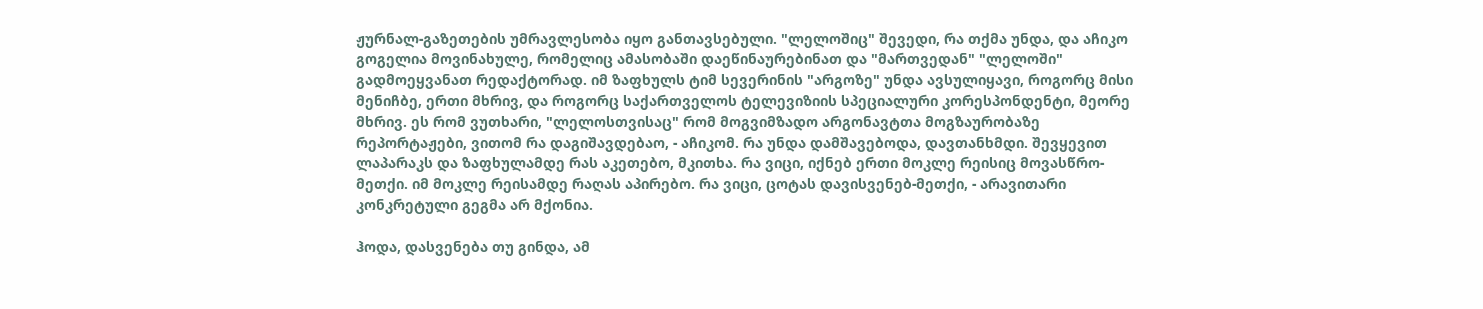ჟურნალ-გაზეთების უმრავლესობა იყო განთავსებული. "ლელოშიც" შევედი, რა თქმა უნდა, და აჩიკო გოგელია მოვინახულე, რომელიც ამასობაში დაეწინაურებინათ და "მართვედან" "ლელოში" გადმოეყვანათ რედაქტორად. იმ ზაფხულს ტიმ სევერინის "არგოზე" უნდა ავსულიყავი, როგორც მისი მენიჩბე, ერთი მხრივ, და როგორც საქართველოს ტელევიზიის სპეციალური კორესპონდენტი, მეორე მხრივ. ეს რომ ვუთხარი, "ლელოსთვისაც" რომ მოგვიმზადო არგონავტთა მოგზაურობაზე რეპორტაჟები, ვითომ რა დაგიშავდებაო, - აჩიკომ. რა უნდა დამშავებოდა, დავთანხმდი. შევყევით ლაპარაკს და ზაფხულამდე რას აკეთებო, მკითხა. რა ვიცი, იქნებ ერთი მოკლე რეისიც მოვასწრო-მეთქი. იმ მოკლე რეისამდე რაღას აპირებო. რა ვიცი, ცოტას დავისვენებ-მეთქი, - არავითარი კონკრეტული გეგმა არ მქონია.

ჰოდა, დასვენება თუ გინდა, ამ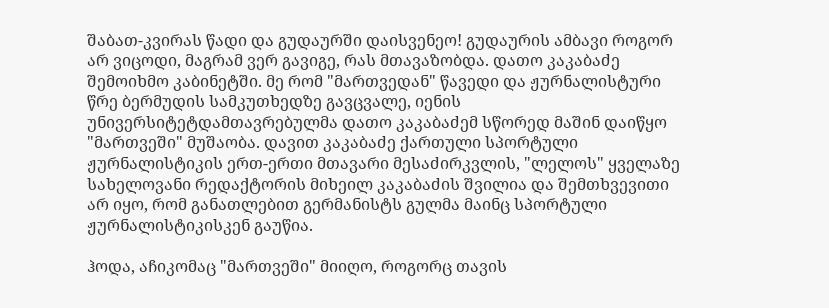შაბათ-კვირას წადი და გუდაურში დაისვენეო! გუდაურის ამბავი როგორ არ ვიცოდი, მაგრამ ვერ გავიგე, რას მთავაზობდა. დათო კაკაბაძე შემოიხმო კაბინეტში. მე რომ "მართვედან" წავედი და ჟურნალისტური წრე ბერმუდის სამკუთხედზე გავცვალე, იენის უნივერსიტეტდამთავრებულმა დათო კაკაბაძემ სწორედ მაშინ დაიწყო "მართვეში" მუშაობა. დავით კაკაბაძე ქართული სპორტული ჟურნალისტიკის ერთ-ერთი მთავარი მესაძირკვლის, "ლელოს" ყველაზე სახელოვანი რედაქტორის მიხეილ კაკაბაძის შვილია და შემთხვევითი არ იყო, რომ განათლებით გერმანისტს გულმა მაინც სპორტული ჟურნალისტიკისკენ გაუწია.

ჰოდა, აჩიკომაც "მართვეში" მიიღო, როგორც თავის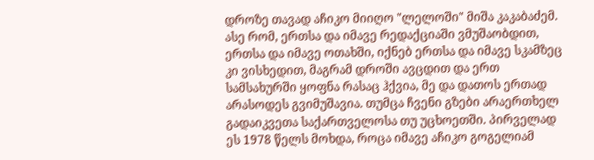დროზე თავად აჩიკო მიიღო "ლელოში" მიშა კაკაბაძემ. ასე რომ, ერთსა და იმავე რედაქციაში ვმუშაობდით, ერთსა და იმავე ოთახში, იქნებ ერთსა და იმავე სკამზეც კი ვისხედით, მაგრამ დროში ავცდით და ერთ სამსახურში ყოფნა რასაც ჰქვია, მე და დათოს ერთად არასოდეს გვიმუშავია. თუმცა ჩვენი გზები არაერთხელ გადაიკვეთა საქართველოსა თუ უცხოეთში. პირველად ეს 1978 წელს მოხდა, როცა იმავე აჩიკო გოგელიამ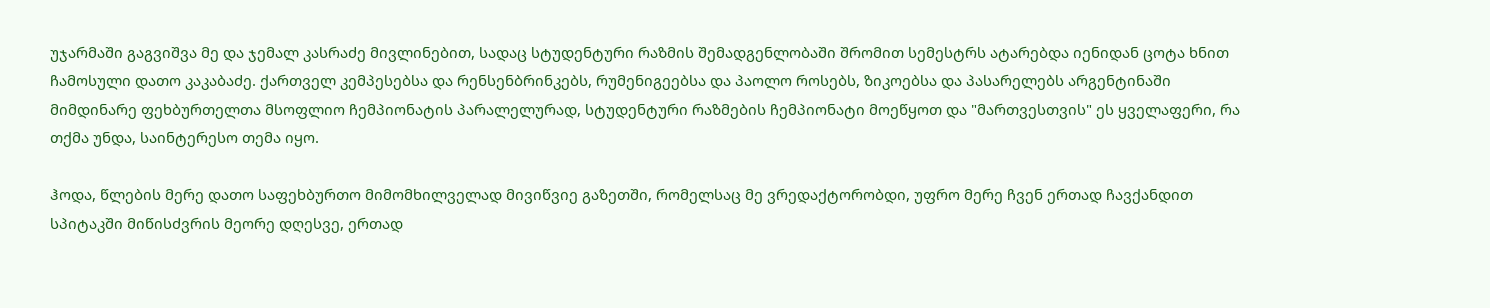უჯარმაში გაგვიშვა მე და ჯემალ კასრაძე მივლინებით, სადაც სტუდენტური რაზმის შემადგენლობაში შრომით სემესტრს ატარებდა იენიდან ცოტა ხნით ჩამოსული დათო კაკაბაძე. ქართველ კემპესებსა და რენსენბრინკებს, რუმენიგეებსა და პაოლო როსებს, ზიკოებსა და პასარელებს არგენტინაში მიმდინარე ფეხბურთელთა მსოფლიო ჩემპიონატის პარალელურად, სტუდენტური რაზმების ჩემპიონატი მოეწყოთ და "მართვესთვის" ეს ყველაფერი, რა თქმა უნდა, საინტერესო თემა იყო.

ჰოდა, წლების მერე დათო საფეხბურთო მიმომხილველად მივიწვიე გაზეთში, რომელსაც მე ვრედაქტორობდი, უფრო მერე ჩვენ ერთად ჩავქანდით სპიტაკში მიწისძვრის მეორე დღესვე, ერთად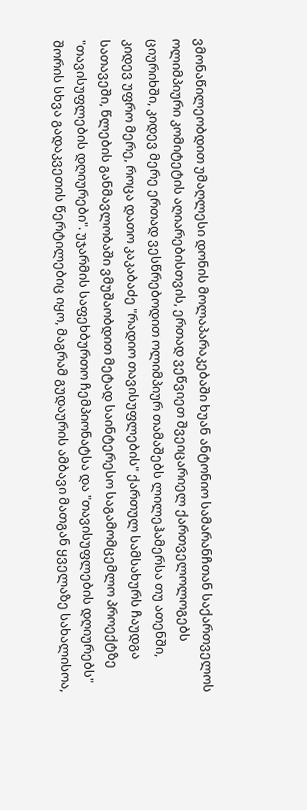ვმონაწილეობდით უმაღლესი დონის მოლაპარაკებაში ხუან ანტონიო სამარანჩთან საქართველოს ოლიმპიური კომიტეტის აღიარებისთვის, ერთად ვეწვიეთ შვეიცარიელ ქართველოლოგებს ციურიხში, კიდევ მერე ერთად ვესწრებოდით ოლიმპიურ თამაშებს ლილეჰამერსა თუ ათენში, კიდევ უფრო მერე, როცა დათო კაკაბაძე "რადიო თავისუფლების" ქართულ სამსახურს ჩაუდგა სათავეში, წლების განმავლობაში ვმუშაობდით მეტად საინტერესო საგამომცემლო პროექტზე "თავისუფლების დღიურები". უჯარმის საფეხბურთო ჩემპიონატსა და "თავისუფლების დღიურებს" შორის სხვა გადაკვეთის წერტილებიც იყო, მაგრამ გუდაურის ამბავი მათგან ყველაზე სახალისოა,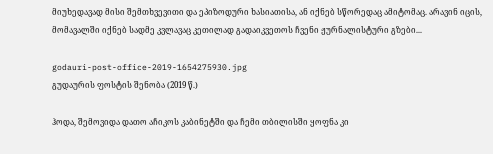მიუხედავად მისი შემთხვევითი და ეპიზოდური ხასიათისა, ან იქნებ სწორედაც ამიტომაც. არავინ იცის, მომავალში იქნებ სადმე კვლავაც კეთილად გადაიკვეთოს ჩვენი ჟურნალისტური გზები...

godauri-post-office-2019-1654275930.jpg
გუდაურის ფოსტის შენობა (2019 წ.)

ჰოდა, შემოვიდა დათო აჩიკოს კაბინეტში და ჩემი თბილისში ყოფნა კი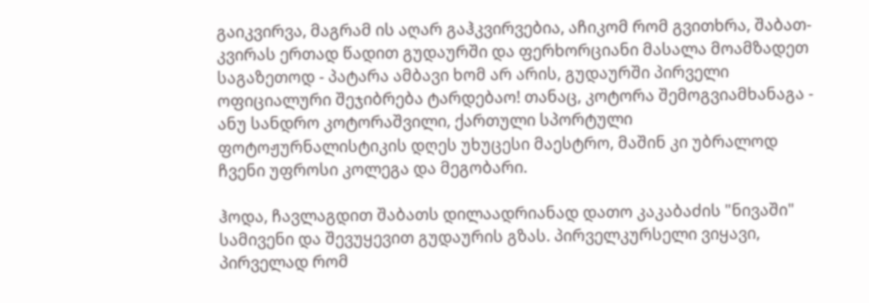გაიკვირვა, მაგრამ ის აღარ გაჰკვირვებია, აჩიკომ რომ გვითხრა, შაბათ-კვირას ერთად წადით გუდაურში და ფერხორციანი მასალა მოამზადეთ საგაზეთოდ - პატარა ამბავი ხომ არ არის, გუდაურში პირველი ოფიციალური შეჯიბრება ტარდებაო! თანაც, კოტორა შემოგვიამხანაგა - ანუ სანდრო კოტორაშვილი, ქართული სპორტული ფოტოჟურნალისტიკის დღეს უხუცესი მაესტრო, მაშინ კი უბრალოდ ჩვენი უფროსი კოლეგა და მეგობარი.

ჰოდა, ჩავლაგდით შაბათს დილაადრიანად დათო კაკაბაძის "ნივაში" სამივენი და შევუყევით გუდაურის გზას. პირველკურსელი ვიყავი, პირველად რომ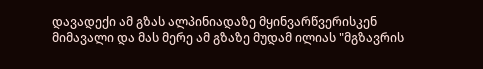დავადექი ამ გზას ალპინიადაზე მყინვარწვერისკენ მიმავალი და მას მერე ამ გზაზე მუდამ ილიას "მგზავრის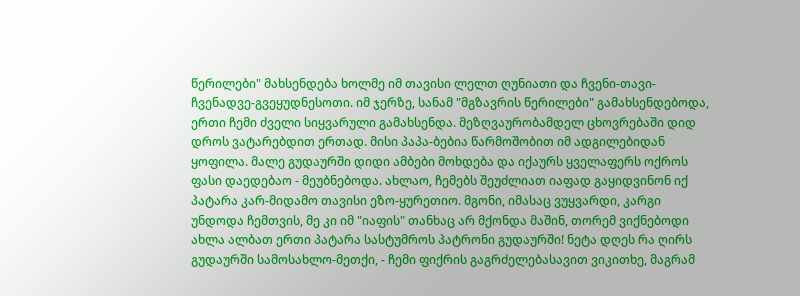წერილები" მახსენდება ხოლმე იმ თავისი ლელთ ღუნიათი და ჩვენი-თავი-ჩვენადვე-გვეყუდნესოთი. იმ ჯერზე, სანამ "მგზავრის წერილები" გამახსენდებოდა, ერთი ჩემი ძველი სიყვარული გამახსენდა. მეზღვაურობამდელ ცხოვრებაში დიდ დროს ვატარებდით ერთად. მისი პაპა-ბებია წარმოშობით იმ ადგილებიდან ყოფილა. მალე გუდაურში დიდი ამბები მოხდება და იქაურს ყველაფერს ოქროს ფასი დაედებაო - მეუბნებოდა. ახლაო, ჩემებს შეუძლიათ იაფად გაყიდვინონ იქ პატარა კარ-მიდამო თავისი ეზო-ყურეთიო. მგონი, იმასაც ვუყვარდი, კარგი უნდოდა ჩემთვის, მე კი იმ "იაფის" თანხაც არ მქონდა მაშინ, თორემ ვიქნებოდი ახლა ალბათ ერთი პატარა სასტუმროს პატრონი გუდაურში! ნეტა დღეს რა ღირს გუდაურში სამოსახლო-მეთქი, - ჩემი ფიქრის გაგრძელებასავით ვიკითხე, მაგრამ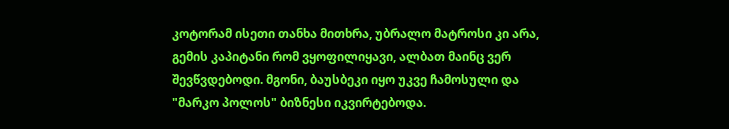კოტორამ ისეთი თანხა მითხრა, უბრალო მატროსი კი არა, გემის კაპიტანი რომ ვყოფილიყავი, ალბათ მაინც ვერ შევწვდებოდი. მგონი, ბაუსბეკი იყო უკვე ჩამოსული და "მარკო პოლოს" ბიზნესი იკვირტებოდა.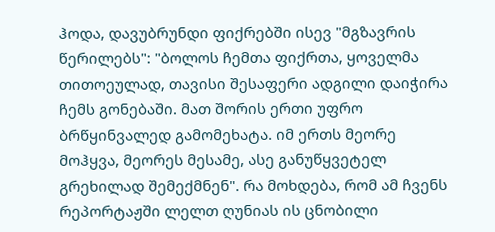ჰოდა, დავუბრუნდი ფიქრებში ისევ "მგზავრის წერილებს": "ბოლოს ჩემთა ფიქრთა, ყოველმა თითოეულად, თავისი შესაფერი ადგილი დაიჭირა ჩემს გონებაში. მათ შორის ერთი უფრო ბრწყინვალედ გამომეხატა. იმ ერთს მეორე მოჰყვა, მეორეს მესამე, ასე განუწყვეტელ გრეხილად შემექმნენ". რა მოხდება, რომ ამ ჩვენს რეპორტაჟში ლელთ ღუნიას ის ცნობილი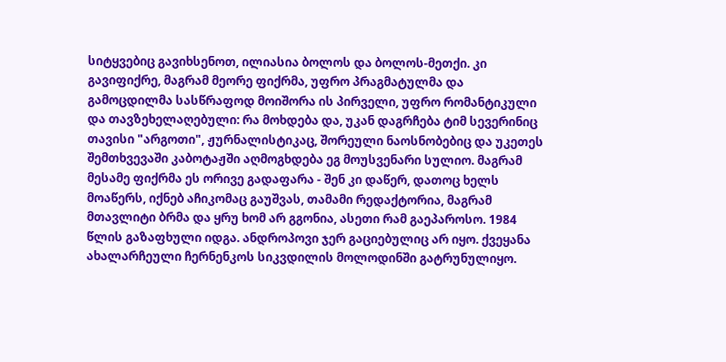სიტყვებიც გავიხსენოთ, ილიასია ბოლოს და ბოლოს-მეთქი. კი გავიფიქრე, მაგრამ მეორე ფიქრმა, უფრო პრაგმატულმა და გამოცდილმა სასწრაფოდ მოიშორა ის პირველი, უფრო რომანტიკული და თავზეხელაღებული: რა მოხდება და, უკან დაგრჩება ტიმ სევერინიც თავისი "არგოთი", ჟურნალისტიკაც, შორეული ნაოსნობებიც და უკეთეს შემთხვევაში კაბოტაჟში აღმოგხდება ეგ მოუსვენარი სულიო. მაგრამ მესამე ფიქრმა ეს ორივე გადაფარა - შენ კი დაწერ, დათოც ხელს მოაწერს, იქნებ აჩიკომაც გაუშვას, თამამი რედაქტორია, მაგრამ მთავლიტი ბრმა და ყრუ ხომ არ გგონია, ასეთი რამ გაეპაროსო. 1984 წლის გაზაფხული იდგა. ანდროპოვი ჯერ გაციებულიც არ იყო. ქვეყანა ახალარჩეული ჩერნენკოს სიკვდილის მოლოდინში გატრუნულიყო.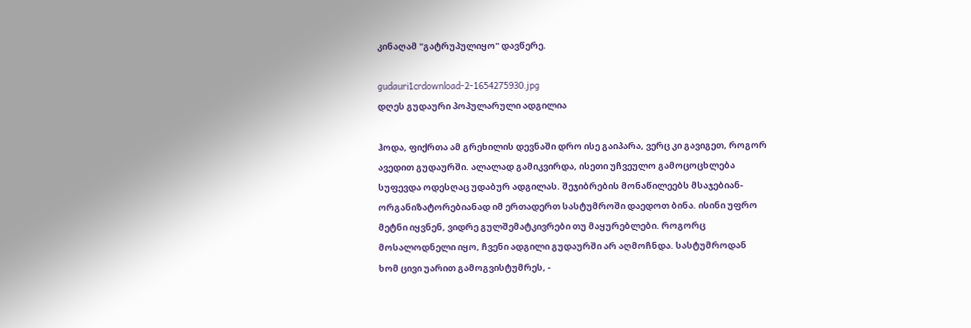კინაღამ "გატრუპულიყო" დავწერე.

gudauri1crdownload-2-1654275930.jpg
დღეს გუდაური პოპულარული ადგილია

ჰოდა, ფიქრთა ამ გრეხილის დევნაში დრო ისე გაიპარა, ვერც კი გავიგეთ, როგორ ავედით გუდაურში. ალალად გამიკვირდა, ისეთი უჩვეულო გამოცოცხლება სუფევდა ოდესღაც უდაბურ ადგილას. შეჯიბრების მონაწილეებს მსაჯებიან-ორგანიზატორებიანად იმ ერთადერთ სასტუმროში დაედოთ ბინა. ისინი უფრო მეტნი იყვნენ, ვიდრე გულშემატკივრები თუ მაყურებლები. როგორც მოსალოდნელი იყო, ჩვენი ადგილი გუდაურში არ აღმოჩნდა. სასტუმროდან ხომ ცივი უარით გამოგვისტუმრეს, -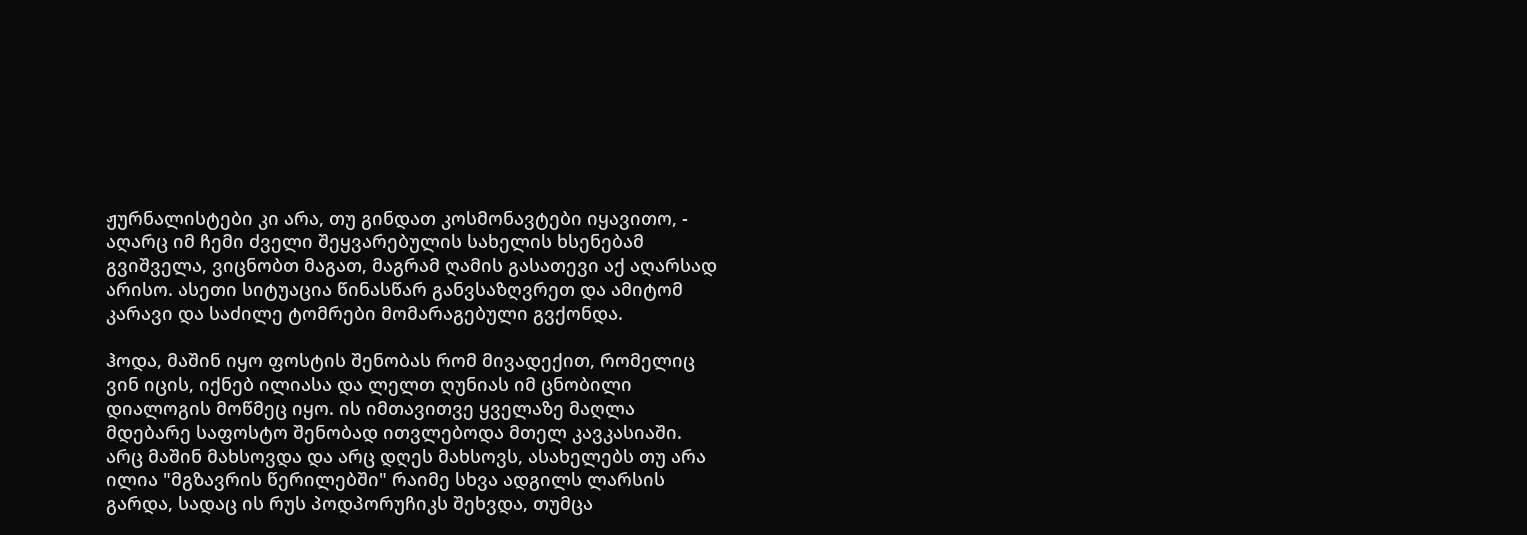ჟურნალისტები კი არა, თუ გინდათ კოსმონავტები იყავითო, - აღარც იმ ჩემი ძველი შეყვარებულის სახელის ხსენებამ გვიშველა, ვიცნობთ მაგათ, მაგრამ ღამის გასათევი აქ აღარსად არისო. ასეთი სიტუაცია წინასწარ განვსაზღვრეთ და ამიტომ კარავი და საძილე ტომრები მომარაგებული გვქონდა.

ჰოდა, მაშინ იყო ფოსტის შენობას რომ მივადექით, რომელიც ვინ იცის, იქნებ ილიასა და ლელთ ღუნიას იმ ცნობილი დიალოგის მოწმეც იყო. ის იმთავითვე ყველაზე მაღლა მდებარე საფოსტო შენობად ითვლებოდა მთელ კავკასიაში. არც მაშინ მახსოვდა და არც დღეს მახსოვს, ასახელებს თუ არა ილია "მგზავრის წერილებში" რაიმე სხვა ადგილს ლარსის გარდა, სადაც ის რუს პოდპორუჩიკს შეხვდა, თუმცა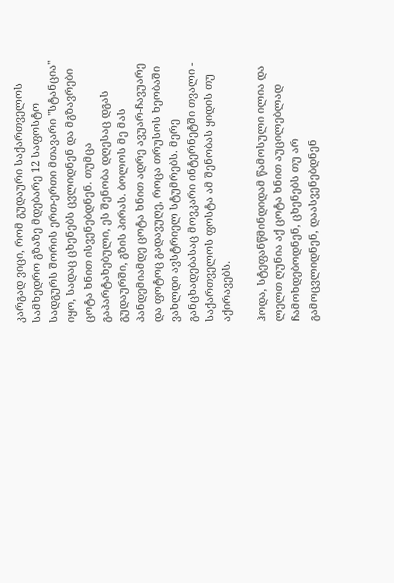კარგად ვიცი, რომ გუდაური საქართველოს სამხედრო გზაზე მდებარე 12 საფოსტო სადგურს შორის ერთ-ერთი მთავარი "სტანცია" იყო, სადაც ცხენებს ცვლიდნენ და მგზავრები ცოტა ხნით ისვენებდნენ. თუმცა გაპარტახებული, ეს შენობა დღესაც დგას გუდაურში, გზის პირას. ბოლოს მე მას პანდემიამდე ცოტა ხნით ადრე ავუარ-ჩავუარე და ფოტოც გადავუღე, როცა თრუსოს ხეობაში ვახლდი ავსტრიელ სტუმრებს. მერე განცხადებასაც მოვკარი ინტერნეტში თვალი - საქართველოს ფოსტა ამ შენობას ყიდის თუ აქირავებს.

ჰოდა, სტეფანწმინდიდამ წამოსული ილია და ლელთ ღუნია აქ ცოტა ხნით აუცილებლად ჩამოხდებოდნენ, ცხენებს თუ არ გამოცვლიდნენ, დაასვენებდნენ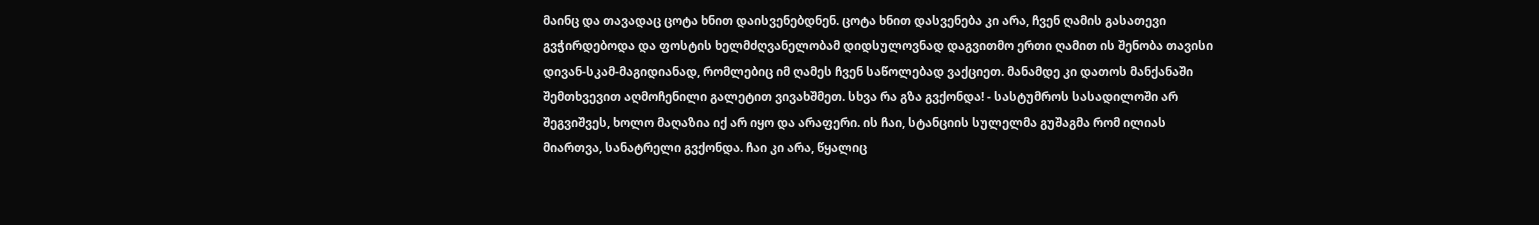მაინც და თავადაც ცოტა ხნით დაისვენებდნენ. ცოტა ხნით დასვენება კი არა, ჩვენ ღამის გასათევი გვჭირდებოდა და ფოსტის ხელმძღვანელობამ დიდსულოვნად დაგვითმო ერთი ღამით ის შენობა თავისი დივან-სკამ-მაგიდიანად, რომლებიც იმ ღამეს ჩვენ საწოლებად ვაქციეთ. მანამდე კი დათოს მანქანაში შემთხვევით აღმოჩენილი გალეტით ვივახშმეთ. სხვა რა გზა გვქონდა! - სასტუმროს სასადილოში არ შეგვიშვეს, ხოლო მაღაზია იქ არ იყო და არაფერი. ის ჩაი, სტანციის სულელმა გუშაგმა რომ ილიას მიართვა, სანატრელი გვქონდა. ჩაი კი არა, წყალიც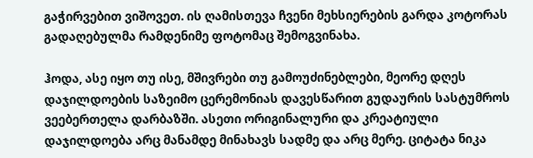გაჭირვებით ვიშოვეთ. ის ღამისთევა ჩვენი მეხსიერების გარდა კოტორას გადაღებულმა რამდენიმე ფოტომაც შემოგვინახა.

ჰოდა, ასე იყო თუ ისე, მშივრები თუ გამოუძინებლები, მეორე დღეს დაჯილდოების საზეიმო ცერემონიას დავესწარით გუდაურის სასტუმროს ვეებერთელა დარბაზში. ასეთი ორიგინალური და კრეატიული დაჯილდოება არც მანამდე მინახავს სადმე და არც მერე. ციტატა ნიკა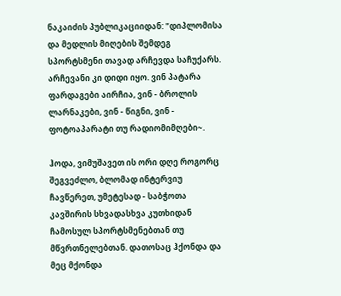ნაკაიძის პუბლიკაციიდან: "დიპლომისა და მედლის მიღების შემდეგ სპორტსმენი თავად არჩევდა საჩუქარს. არჩევანი კი დიდი იყო. ვინ პატარა ფარდაგები აირჩია, ვინ - ბროლის ლარნაკები, ვინ - წიგნი, ვინ - ფოტოაპარატი თუ რადიომიმღები~.

ჰოდა, ვიმუშავეთ ის ორი დღე როგორც შეგვეძლო, ბლომად ინტერვიუ ჩავწერეთ, უმეტესად - საბჭოთა კავშირის სხვადასხვა კუთხიდან ჩამოსულ სპორტსმენებთან თუ მწვრთნელებთან. დათოსაც ჰქონდა და მეც მქონდა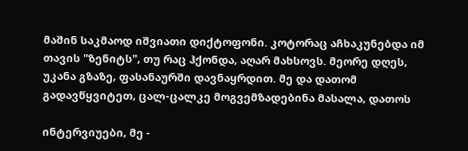მაშინ საკმაოდ იშვიათი დიქტოფონი. კოტორაც აჩხაკუნებდა იმ თავის "ზენიტს", თუ რაც ჰქონდა, აღარ მახსოვს. მეორე დღეს, უკანა გზაზე, ფასანაურში დავნაყრდით. მე და დათომ გადავწყვიტეთ, ცალ-ცალკე მოგვემზადებინა მასალა, დათოს

ინტერვიუები, მე -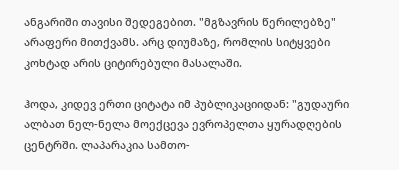ანგარიში თავისი შედეგებით. "მგზავრის წერილებზე" არაფერი მითქვამს. არც დიუმაზე, რომლის სიტყვები კოხტად არის ციტირებული მასალაში.

ჰოდა, კიდევ ერთი ციტატა იმ პუბლიკაციიდან: "გუდაური ალბათ ნელ-ნელა მოექცევა ევროპელთა ყურადღების ცენტრში. ლაპარაკია სამთო-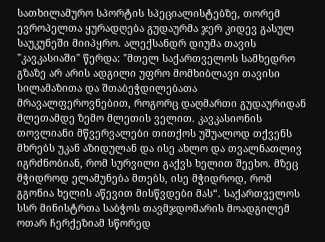სათხილამურო სპორტის სპეციალისტებზე, თორემ ევროპელთა ყურადღება გუდაურმა ჯერ კიდევ გასულ საუკუნეში მიიპყრო. ალექსანდრ დიუმა თავის "კავკასიაში" წერდა: "მთელ საქართველოს სამხედრო გზაზე არ არის ადგილი უფრო მომხიბლავი თავისი სილამაზითა და შთაბეჭდილებათა მრავალფეროვნებით, როგორც დაღმართი გუდაურიდან მლეთამდე ზემო მლეთის ველით. კავკასიონის თოვლიანი მწვერვალები თითქოს უშუალოდ თქვენს მხრებს უკან აზიდულან და ისე ახლო და თვალნათლივ იგრძნობიან, რომ სურვილი გაქვს ხელით შეეხო. მზეც მჭიდროდ ელამუნება მთებს, ისე მჭიდროდ, რომ გგონია ხელის აწევით მისწვდები მას“. საქართველოს სსრ მინისტრთა საბჭოს თავმჯდომარის მოადგილემ ოთარ ჩერქეზიამ სწორედ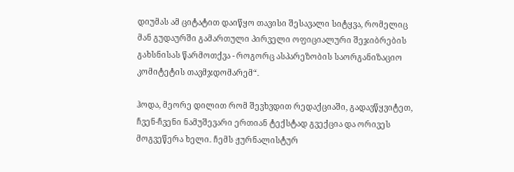დიუმას ამ ციტატით დაიწყო თავისი შესავალი სიტყვა, რომელიც მან გუდაურში გამართული პირველი ოფიციალური შეჯიბრების გახსნისას წარმოთქვა - როგორც ასპარეზობის საორგანიზაციო კომიტეტის თავმჯდომარემ“.

ჰოდა, მეორე დილით რომ შევხვდით რედაქციაში, გადავწყვიტეთ, ჩვენ-ჩვენი ნამუშევარი ერთიან ტექსტად გვექცია და ორივეს მოგვეწერა ხელი. ჩემს ჟურნალისტურ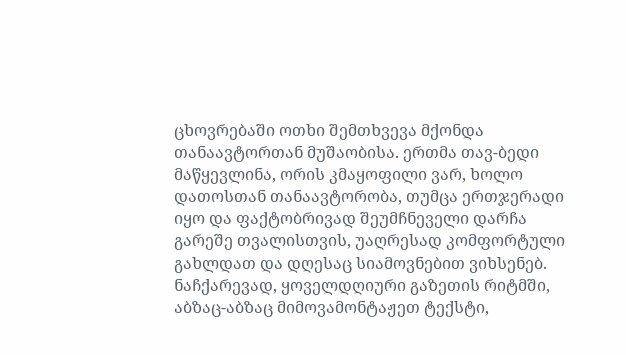ცხოვრებაში ოთხი შემთხვევა მქონდა თანაავტორთან მუშაობისა. ერთმა თავ-ბედი მაწყევლინა, ორის კმაყოფილი ვარ, ხოლო დათოსთან თანაავტორობა, თუმცა ერთჯერადი იყო და ფაქტობრივად შეუმჩნეველი დარჩა გარეშე თვალისთვის, უაღრესად კომფორტული გახლდათ და დღესაც სიამოვნებით ვიხსენებ. ნაჩქარევად, ყოველდღიური გაზეთის რიტმში, აბზაც-აბზაც მიმოვამონტაჟეთ ტექსტი,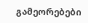გამეორებები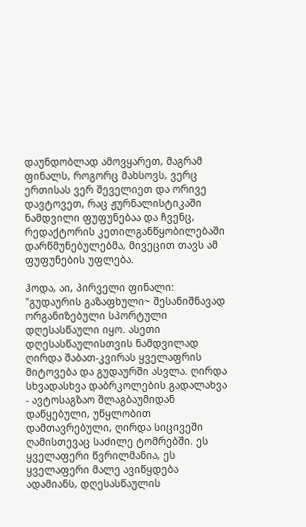დაუნდობლად ამოვყარეთ, მაგრამ ფინალს, როგორც მახსოვს, ვერც ერთისას ვერ შეველიეთ და ორივე დავტოვეთ, რაც ჟურნალისტიკაში ნამდვილი ფუფუნებაა და ჩვენც, რედაქტორის კეთილგანწყობილებაში დარწმუნებულებმა, მივეცით თავს ამ ფუფუნების უფლება.

ჰოდა, აი, პირველი ფინალი: "გუდაურის გაზაფხული~ შესანიშნავად ორგანიზებული სპორტული დღესასწაული იყო. ასეთი დღესასწაულისთვის ნამდვილად ღირდა შაბათ-კვირას ყველაფრის მიტოვება და გუდაურში ასვლა. ღირდა სხვადასხვა დაბრკოლების გადალახვა - ავტოსაგზაო შლაგბაუმიდან დაწყებული, უწყლობით დამთავრებული, ღირდა სიცივეში ღამისთევაც საძილე ტომრებში. ეს ყველაფერი წვრილმანია, ეს ყველაფერი მალე ავიწყდება ადამიანს, დღესასწაულის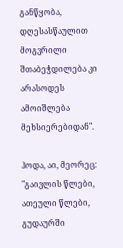განწყობა, დღესასწაულით მოგვრილი შთაბეჭდილება კი არასოდეს ამოიშლება მეხსიერებიდან".

ჰოდა, აი, მეორეც: "გაივლის წლები, ათეული წლები, გუდაურში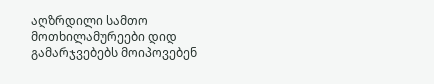აღზრდილი სამთო მოთხილამურეები დიდ გამარჯვებებს მოიპოვებენ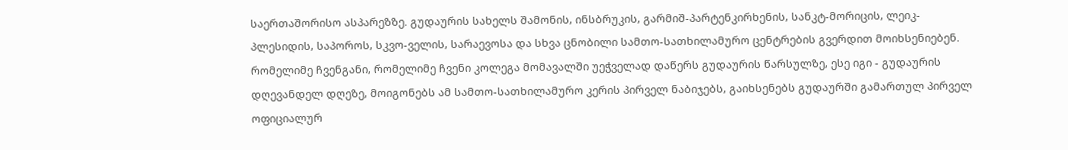საერთაშორისო ასპარეზზე. გუდაურის სახელს შამონის, ინსბრუკის, გარმიშ-პარტენკირხენის, სანკტ-მორიცის, ლეიკ-პლესიდის, საპოროს, სკვო-ველის, სარაევოსა და სხვა ცნობილი სამთო-სათხილამურო ცენტრების გვერდით მოიხსენიებენ. რომელიმე ჩვენგანი, რომელიმე ჩვენი კოლეგა მომავალში უეჭველად დაწერს გუდაურის წარსულზე, ესე იგი - გუდაურის დღევანდელ დღეზე, მოიგონებს ამ სამთო-სათხილამურო კერის პირველ ნაბიჯებს, გაიხსენებს გუდაურში გამართულ პირველ ოფიციალურ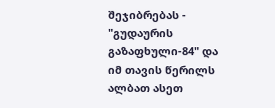შეჯიბრებას - "გუდაურის გაზაფხული-84" და იმ თავის წერილს ალბათ ასეთ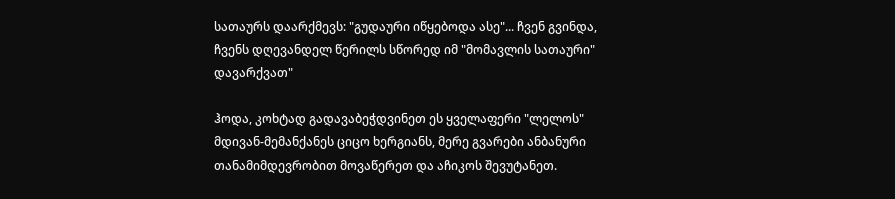სათაურს დაარქმევს: "გუდაური იწყებოდა ასე"... ჩვენ გვინდა, ჩვენს დღევანდელ წერილს სწორედ იმ "მომავლის სათაური" დავარქვათ"

ჰოდა, კოხტად გადავაბეჭდვინეთ ეს ყველაფერი "ლელოს" მდივან-მემანქანეს ციცო ხერგიანს, მერე გვარები ანბანური თანამიმდევრობით მოვაწერეთ და აჩიკოს შევუტანეთ.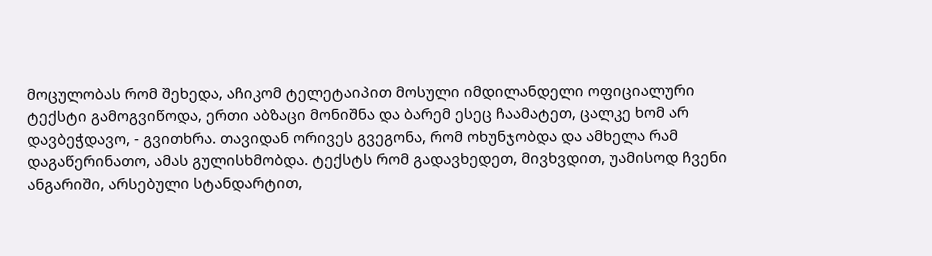მოცულობას რომ შეხედა, აჩიკომ ტელეტაიპით მოსული იმდილანდელი ოფიციალური ტექსტი გამოგვიწოდა, ერთი აბზაცი მონიშნა და ბარემ ესეც ჩაამატეთ, ცალკე ხომ არ დავბეჭდავო, - გვითხრა. თავიდან ორივეს გვეგონა, რომ ოხუნჯობდა და ამხელა რამ დაგაწერინათო, ამას გულისხმობდა. ტექსტს რომ გადავხედეთ, მივხვდით, უამისოდ ჩვენი ანგარიში, არსებული სტანდარტით,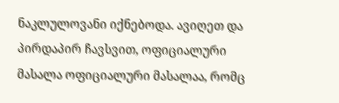ნაკლულოვანი იქნებოდა. ავიღეთ და პირდაპირ ჩავსვით, ოფიციალური მასალა ოფიციალური მასალაა, რომც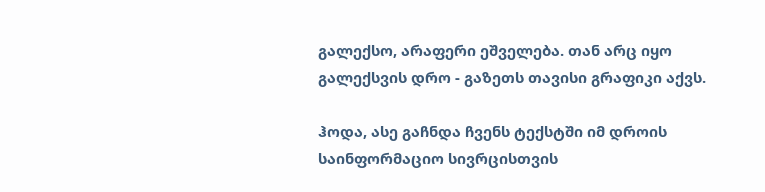გალექსო, არაფერი ეშველება. თან არც იყო გალექსვის დრო - გაზეთს თავისი გრაფიკი აქვს.

ჰოდა, ასე გაჩნდა ჩვენს ტექსტში იმ დროის საინფორმაციო სივრცისთვის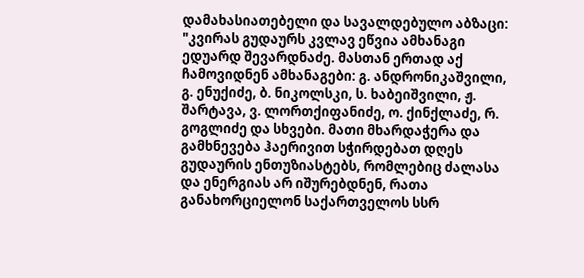დამახასიათებელი და სავალდებულო აბზაცი: "კვირას გუდაურს კვლავ ეწვია ამხანაგი ედუარდ შევარდნაძე. მასთან ერთად აქ ჩამოვიდნენ ამხანაგები: გ. ანდრონიკაშვილი, გ. ენუქიძე, ბ. ნიკოლსკი, ს. ხაბეიშვილი, ჟ. შარტავა, ვ. ლორთქიფანიძე, ო. ქინქლაძე, რ. გოგლიძე და სხვები. მათი მხარდაჭერა და გამხნევება ჰაერივით სჭირდებათ დღეს გუდაურის ენთუზიასტებს, რომლებიც ძალასა და ენერგიას არ იშურებდნენ, რათა განახორციელონ საქართველოს სსრ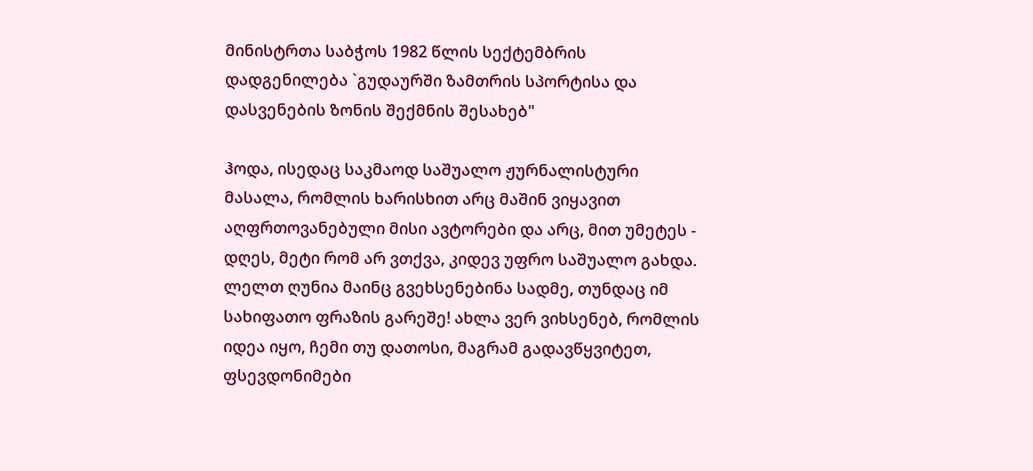მინისტრთა საბჭოს 1982 წლის სექტემბრის დადგენილება `გუდაურში ზამთრის სპორტისა და დასვენების ზონის შექმნის შესახებ"

ჰოდა, ისედაც საკმაოდ საშუალო ჟურნალისტური მასალა, რომლის ხარისხით არც მაშინ ვიყავით აღფრთოვანებული მისი ავტორები და არც, მით უმეტეს - დღეს, მეტი რომ არ ვთქვა, კიდევ უფრო საშუალო გახდა. ლელთ ღუნია მაინც გვეხსენებინა სადმე, თუნდაც იმ სახიფათო ფრაზის გარეშე! ახლა ვერ ვიხსენებ, რომლის იდეა იყო, ჩემი თუ დათოსი, მაგრამ გადავწყვიტეთ, ფსევდონიმები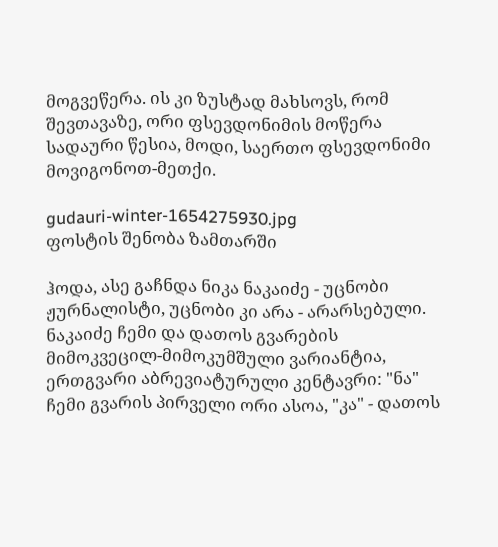მოგვეწერა. ის კი ზუსტად მახსოვს, რომ შევთავაზე, ორი ფსევდონიმის მოწერა სადაური წესია, მოდი, საერთო ფსევდონიმი მოვიგონოთ-მეთქი.

gudauri-winter-1654275930.jpg
ფოსტის შენობა ზამთარში

ჰოდა, ასე გაჩნდა ნიკა ნაკაიძე - უცნობი ჟურნალისტი, უცნობი კი არა - არარსებული. ნაკაიძე ჩემი და დათოს გვარების მიმოკვეცილ-მიმოკუმშული ვარიანტია, ერთგვარი აბრევიატურული კენტავრი: "ნა" ჩემი გვარის პირველი ორი ასოა, "კა" - დათოს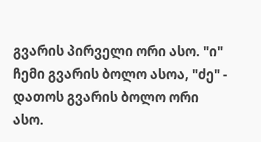გვარის პირველი ორი ასო. "ი" ჩემი გვარის ბოლო ასოა, "ძე" - დათოს გვარის ბოლო ორი ასო.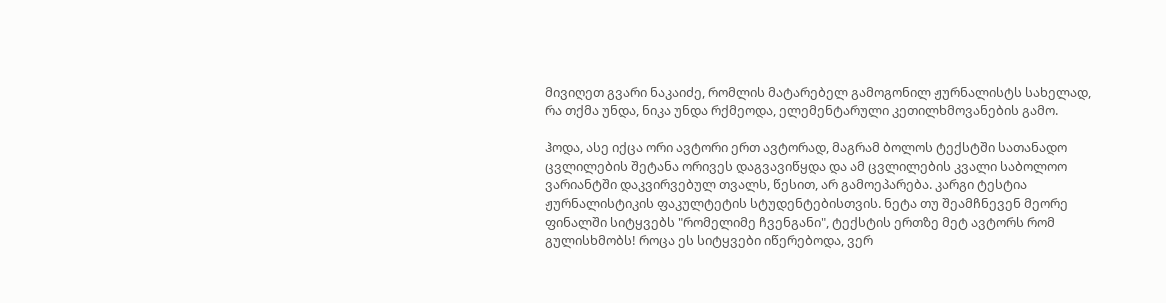მივიღეთ გვარი ნაკაიძე, რომლის მატარებელ გამოგონილ ჟურნალისტს სახელად, რა თქმა უნდა, ნიკა უნდა რქმეოდა, ელემენტარული კეთილხმოვანების გამო.

ჰოდა, ასე იქცა ორი ავტორი ერთ ავტორად, მაგრამ ბოლოს ტექსტში სათანადო ცვლილების შეტანა ორივეს დაგვავიწყდა და ამ ცვლილების კვალი საბოლოო ვარიანტში დაკვირვებულ თვალს, წესით, არ გამოეპარება. კარგი ტესტია ჟურნალისტიკის ფაკულტეტის სტუდენტებისთვის. ნეტა თუ შეამჩნევენ მეორე ფინალში სიტყვებს "რომელიმე ჩვენგანი", ტექსტის ერთზე მეტ ავტორს რომ გულისხმობს! როცა ეს სიტყვები იწერებოდა, ვერ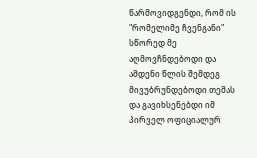წარმოვიდგენდი, რომ ის "რომელიმე ჩვენგანი" სწორედ მე აღმოვჩნდებოდი და ამდენი წლის შემდეგ მივუბრუნდებოდი თემას და გავიხსენებდი იმ პირველ ოფიციალურ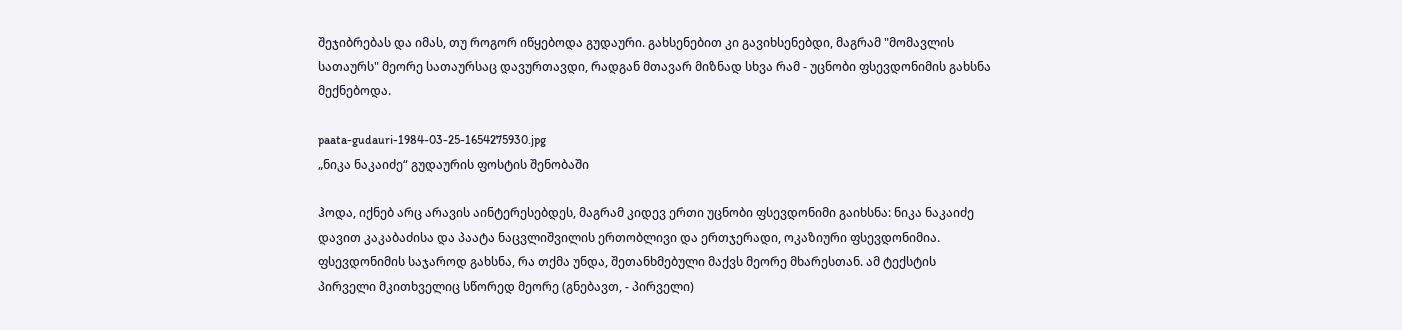შეჯიბრებას და იმას, თუ როგორ იწყებოდა გუდაური. გახსენებით კი გავიხსენებდი, მაგრამ "მომავლის სათაურს" მეორე სათაურსაც დავურთავდი, რადგან მთავარ მიზნად სხვა რამ - უცნობი ფსევდონიმის გახსნა მექნებოდა.

paata-gudauri-1984-03-25-1654275930.jpg
„ნიკა ნაკაიძე“ გუდაურის ფოსტის შენობაში

ჰოდა, იქნებ არც არავის აინტერესებდეს, მაგრამ კიდევ ერთი უცნობი ფსევდონიმი გაიხსნა: ნიკა ნაკაიძე დავით კაკაბაძისა და პაატა ნაცვლიშვილის ერთობლივი და ერთჯერადი, ოკაზიური ფსევდონიმია. ფსევდონიმის საჯაროდ გახსნა, რა თქმა უნდა, შეთანხმებული მაქვს მეორე მხარესთან. ამ ტექსტის პირველი მკითხველიც სწორედ მეორე (გნებავთ, - პირველი)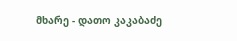მხარე - დათო კაკაბაძე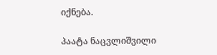იქნება.

პაატა ნაცვლიშვილი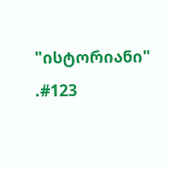"ისტორიანი" .#123